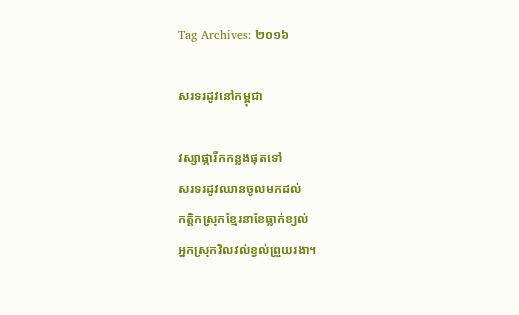Tag Archives: ២០១៦

សរទរដូវនៅកម្ពុជា

វស្សាផ្ការីកកន្លងផុតទៅ
សរទរដូវឈានចូលមកដល់
កត្ដិកស្រុកខ្មែរនាខែធ្លាក់ខ្យល់
អ្នកស្រុកវិលវល់ខ្វល់ព្រួយរងា។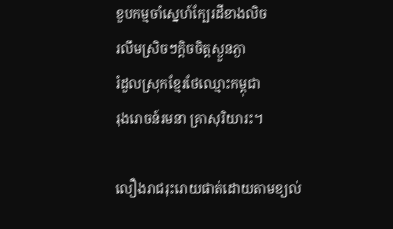ខួបកម្មចាំស្នេហ៍ក្បែរដីខាងលិច
រលឹមស្រិចៗក្ដិចចិត្តស្ងួនភ្ងា
រំដួលស្រុកខ្មែរថែឈ្មោះកម្ពុជា
រុងរោចន៍រមនា គ្រាសុរិយារះ។

លឿងរាជរុះរោយផាត់ដោយតាមខ្យល់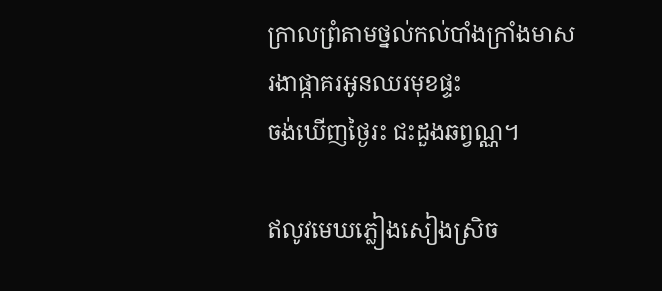ក្រាលព្រំតាមថ្នល់កល់បាំងក្រាំងមាស
រងាផ្កាគរអូនឈរមុខផ្ទះ
ចង់ឃើញថ្ងៃរះ ជះដួងឆព្វណ្ណ។

ឥលូវមេឃភ្លៀងសៀងស្រិច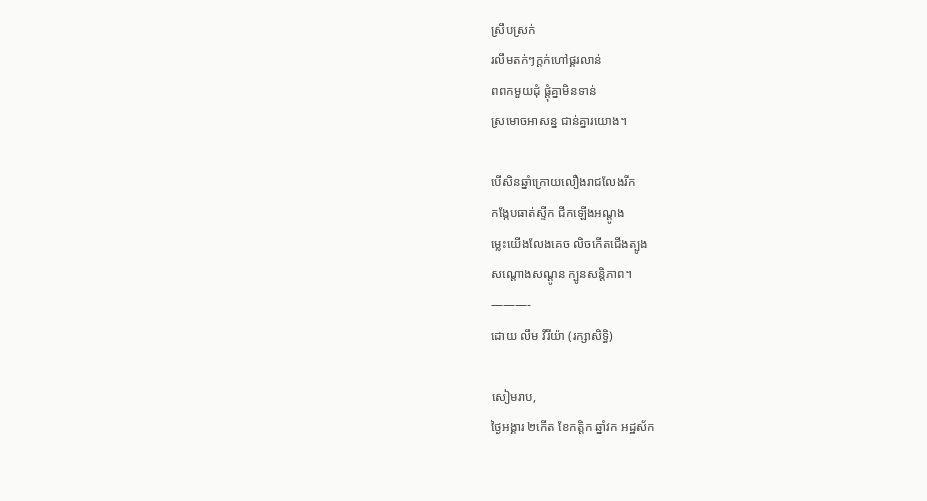ស្រឹបស្រក់
រលឹមតក់ៗក្ដក់ហៅផ្គរលាន់
ពពកមួយដុំ ផ្ដុំគ្នាមិនទាន់
ស្រមោចអាសន្ន ជាន់គ្នារយោង។

បើសិនឆ្នាំក្រោយលឿងរាជលែងរីក
កង្កែបធាត់ស្ទីក ជីកឡើងអណ្ដូង
ម្លេះយើងលែងគេច លិចកើតជើងត្បូង
សណ្ដោងសណ្ដូន ក្បូនសន្តិភាព។
———-
ដោយ លឹម វីរីយ៉ា (រក្សាសិទ្ធិ)

សៀមរាប,
ថ្ងៃអង្គារ ២កើត ខែកត្ដិក ឆ្នាំវក អដ្ឋស័ក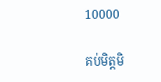10000

គប់មិត្តមិ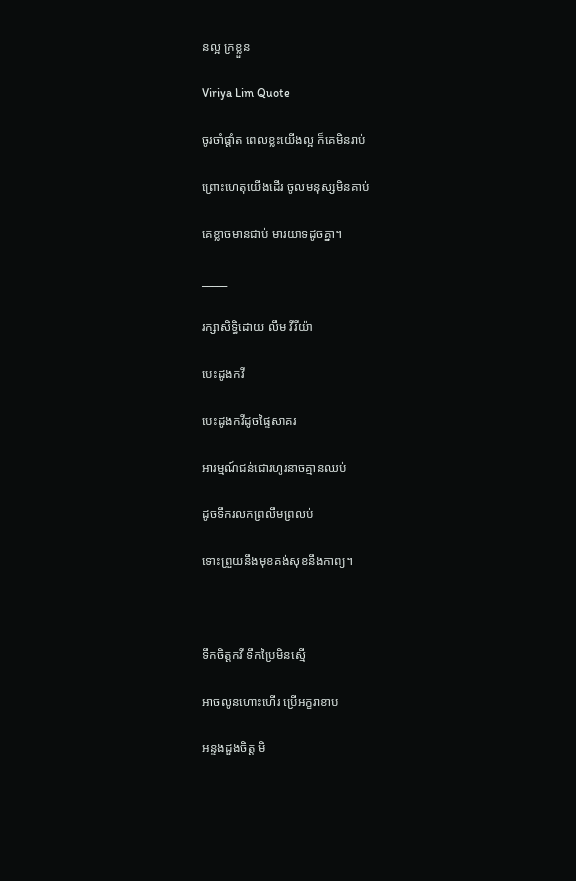នល្អ ក្រខ្លួន

Viriya Lim Quote

ចូរចាំផ្ដាំត ពេលខ្លះយើងល្អ ក៏គេមិនរាប់

ព្រោះហេតុយើងដើរ ចូលមនុស្សមិនគាប់

គេខ្លាចមានជាប់ មារយាទដូចគ្នា។

_____

រក្សាសិទ្ធិដោយ លឹម វីរីយ៉ា

បេះដូងកវី

បេះដូងកវីដូចផ្ទៃសាគរ

អារម្មណ៍ជន់ជោរហូរនាចគ្មានឈប់

ដូចទឹករលកព្រលឹមព្រលប់

ទោះព្រួយនឹងមុខគង់សុខនឹងកាព្យ។



ទឹកចិត្តកវី ទឹកប្រៃមិនស្មើ

អាចលូនហោះហើរ ប្រើអក្ខរាខាប

អន្ទងដួងចិត្ត មិ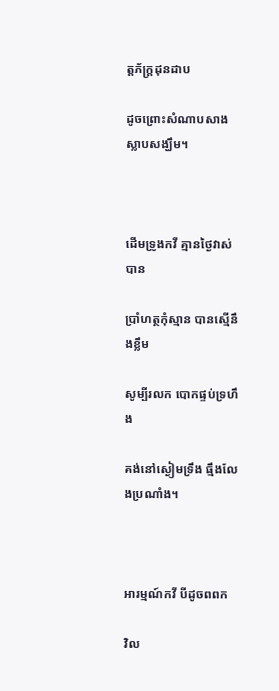ត្តភ័ក្ដ្រដុនដាប

ដូចព្រោះសំណាបសាងស្លាបសង្ឃឹម។



ដើមទ្រូងកវី គ្មានថ្ងៃវាស់បាន

ប្រាំហត្ថកុំស្មាន បានស្មើនឹងខ្លឹម

សូម្បីរលក បោកផ្ទប់ទ្រហឹង

គង់នៅស្ងៀមទ្រឹង ធ្មឹងលែងប្រណាំង។



អារម្មណ៍កវី បីដូចពពក

វិល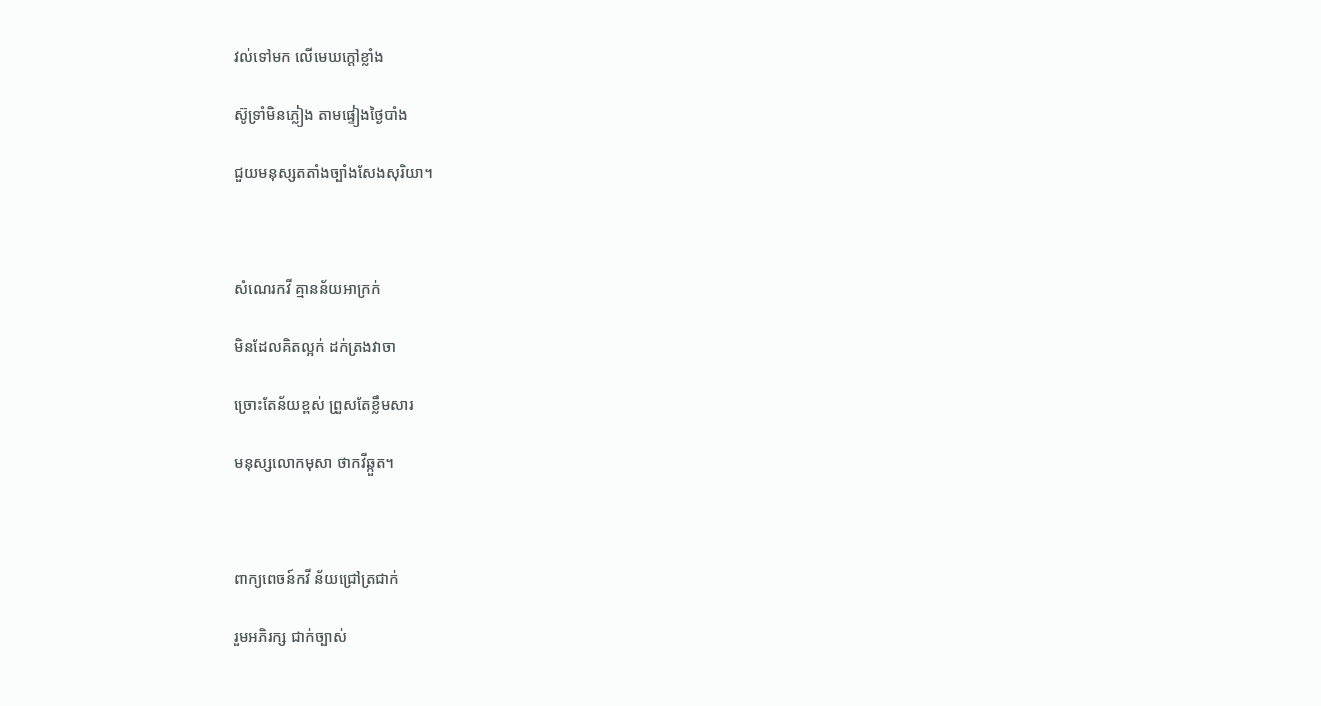វល់ទៅមក លើមេឃក្ដៅខ្លាំង

ស៊ូទ្រាំមិនភ្លៀង តាមផ្ទៀងថ្ងៃបាំង

ជួយមនុស្សតតាំងច្បាំងសែងសុរិយា។



សំណេរកវី គ្មានន័យអាក្រក់

មិនដែលគិតល្អក់ ដក់ត្រងវាចា

ច្រោះតែន័យខ្ពស់ ព្រួសតែខ្លឹមសារ

មនុស្សលោកមុសា ថាកវីឆ្កួត។



ពាក្យពេចន៍កវី ន័យជ្រៅត្រជាក់

រួមអភិរក្ស ជាក់ច្បាស់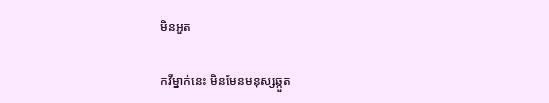មិនអួត

កវីម្នាក់នេះ មិនមែនមនុស្សឆ្កួត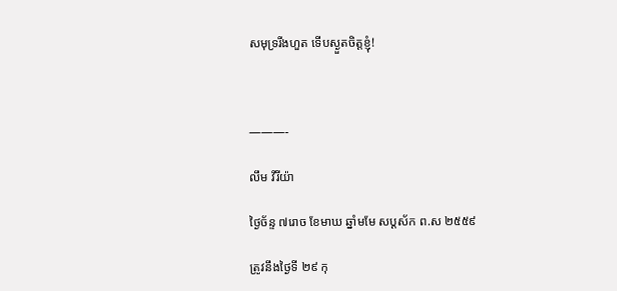សមុទ្ររីងហួត ទើបស្ងួតចិត្តខ្ញុំ!



———-

លឹម វីរីយ៉ា

ថ្ងៃច័ន្ទ ៧រោច ខែមាឃ ឆ្នាំមមែ សប្ដស័ក ព.ស ២៥៥៩

ត្រូវនឹងថ្ងៃទី ២៩ កុ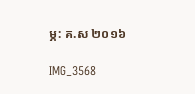ម្ភ: គ.ស ២០១៦

IMG_3568